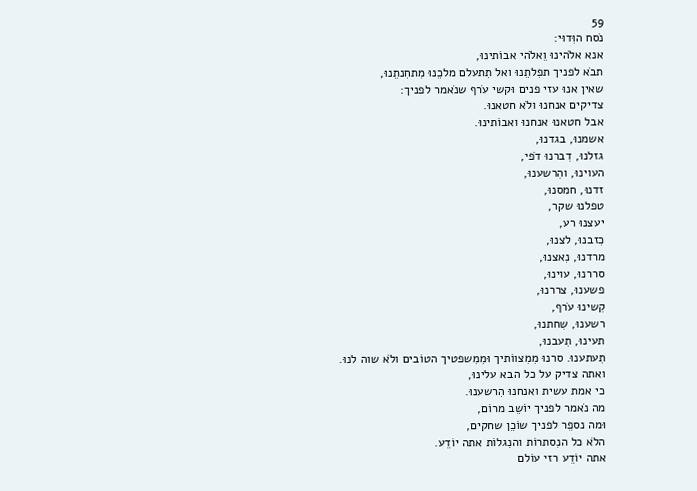59
נֹסח הוִּדוּי:
אנא אלֹהינוּ וֵאלֹהי אבוֹתינוּ,
תבֹא לפניך תפִלתֵנוּ ואל תִתעלם מלכֵנוּ מִתחִנתֵנוּ,
שאין אנוּ עזי פנים וּקשי עֹרף שנֹאמר לפניך:
צדיקים אנחנוּ ולֹא חטאנוּ.
אבל חטאנוּ אנחנוּ ואבוֹתינוּ.
אשמנוּ, בגדנוּ,
גזלנוּ, דִברנוּ דֹפי,
העוינוּ, והִרשענוּ,
זדנוּ, חמסנוּ,
טפלנוּ שקר,
יעצנוּ רע,
כִזבנוּ, לצנוּ,
מרדנוּ, נִאצנוּ,
סררנוּ, עוינוּ,
פשענוּ, צררנוּ,
קִשינוּ עֹרף,
רשענוּ, שִחתנוּ,
תעינוּ, תִעבנוּ,
תִעתענוּ. סרנוּ מִמִצווֹתיך וּמִמִשפטיך הטוֹבים ולֹא שוה לנוּ.
ואתה צדיק על כל הבא עלינוּ,
כי אמת עשית ואנחנוּ הִרשענוּ.
מה נֹאמר לפניך יוֹשֵב מרוֹם,
וּמה נספֵר לפניך שוֹכֵן שחקים,
הלֹא כל הנִסתרוֹת והנִגלוֹת אתה יוֹדֵע.
אתה יוֹדֵע רזי עוֹלם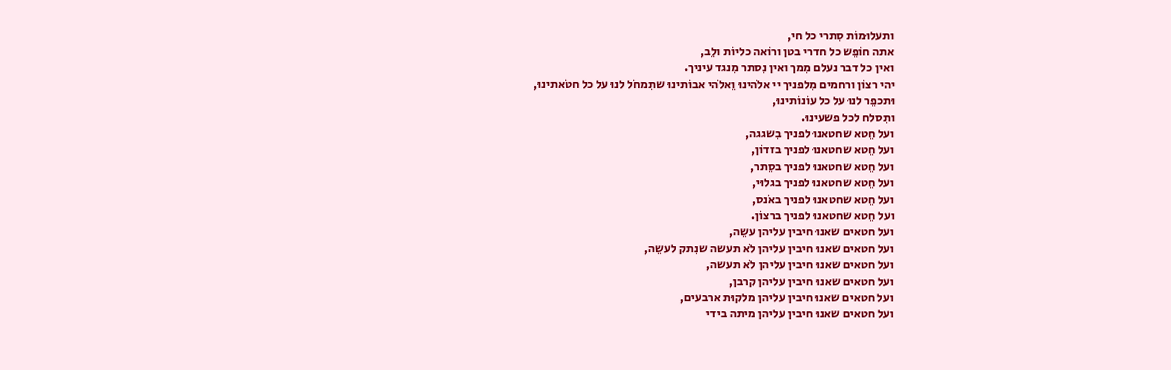ותעלוּמוֹת סִתרי כל חי,
אתה חוֹפֵש כל חדרי בטן ורוֹאה כליוֹת ולֵב,
ואין כל דבר נעלם מִמך ואין נִסתר מִנגד עיניך.
יהי רצוֹן ורחמים מִלפניך יי אלֹהינוּ וֵאלֹהי אבוֹתינוּ שתִמחֹל לנוּ על כל חטֹאתינוּ,
וּתכפֵר לנוּ על כל עוֹנוֹתינוּ,
ותִסלח לכל פשעינוּ.
ועל חֵטא שחטאנוּ לפניך בִשגגה,
ועל חֵטא שחטאנוּ לפניך בזדוֹן,
ועל חֵטא שחטאנוּ לפניך בסֵתר,
ועל חֵטא שחטאנוּ לפניך בגלוּי,
ועל חֵטא שחטאנוּ לפניך באֹנס,
ועל חֵטא שחטאנוּ לפניך ברצוֹן.
ועל חטאים שאנוּ חיבין עליהן עשֵה,
ועל חטאים שאנוּ חיבין עליהן לֹא תעשה שנִתק לעשֵה,
ועל חטאים שאנוּ חיבין עליהן לֹא תעשה,
ועל חטאים שאנוּ חיבין עליהן קרבן,
ועל חטאים שאנוּ חיבין עליהן מלקוּת ארבעים,
ועל חטאים שאנוּ חיבין עליהן מיתה בידי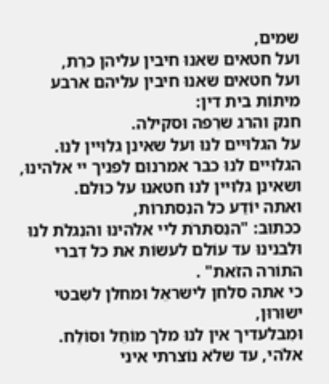שמים,
ועל חטאים שאנוּ חיבין עליהן כרֵת,
ועל חטאים שאנוּ חיבין עליהם ארבע מיתוֹת בית דין:
חנק והרג שרֵפה וּסקילה.
על הגלוּיים לנוּ ועל שאינן גלוּיין לנוּ.
הגלוּיים לנוּ כבר אמרנוּם לפניך יי אלֹהינוּ,
ושאינן גלוּיין לנוּ חטאנוּ על כוּלם.
ואתה יוֹדֵע כל הנִסתרוֹת,
ככתוּב: "הנִסתרֹת ליי אלֹהינוּ והנִגלֹת לנוּ וּלבנינוּ עד עוֹלם לעשוֹת את כל דִברי התוֹרה הזֹאת" .
כי אתה סלחן לישראֵל וּמחלן לשִבטי ישוּרוּן,
וּמִבלעדיך אין לנוּ מלך מוֹחֵל וסוֹלֵח.
אלֹהי, עד שלֹא נוֹצרתי איני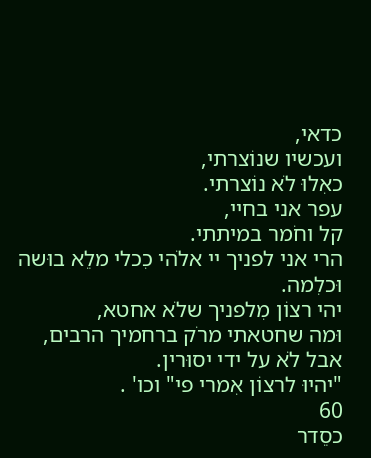כדאי,
ועכשיו שנוֹצרתי,
כאִלוּ לֹא נוֹצרתי.
עפר אני בחיי,
קל וחֹמר במיתתי.
הרי אני לפניך יי אלֹהי כִכלי מלֵא בוּשה וּכלִמה.
יהי רצוֹן מִלפניך שלֹא אחטא,
וּמה שחטאתי מרֹק ברחמיך הרבים,
אבל לֹא על ידי יסוּרין.
"יהיוּ לרצוֹן אִמרי פי" וכו' .
60
כסֵדר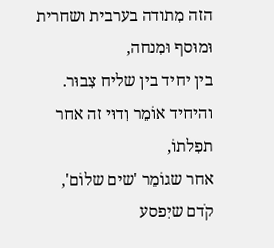הזה מִתודה בערבית ושחרית וּמוּסף וּמִנחה,
בין יחיד בין שליח צִבוּר.
והיחיד אוֹמֵר וִדוּי זה אחר תפִלתוֹ,
אחר שגוֹמֵר 'שים שלוֹם',
קֹדם שיִפסע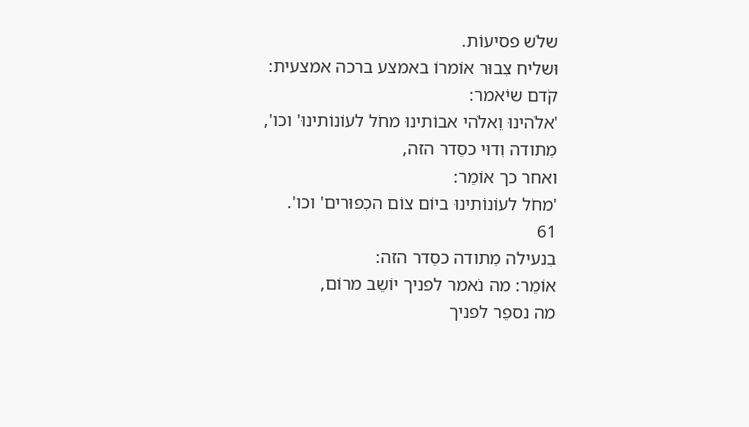שלֹש פסיעוֹת.
וּשליח צִבוּר אוֹמרוֹ באמצע ברכה אמצעית:
קֹדם שיֹאמר:
'אלֹהינוּ וֵאלֹהי אבוֹתינוּ מחֹל לעוֹנוֹתינוּ' וכו',
מִתודה וִדוּי כסֵדר הזה,
ואחר כך אוֹמֵר:
'מחֹל לעוֹנוֹתינוּ ביוֹם צוֹם הכִפוּרים' וכו'.
61
בִנעילה מִתודה כסֵדר הזה:
אוֹמֵר: מה נֹאמר לפניך יוֹשֵב מרוֹם,
מה נספֵר לפניך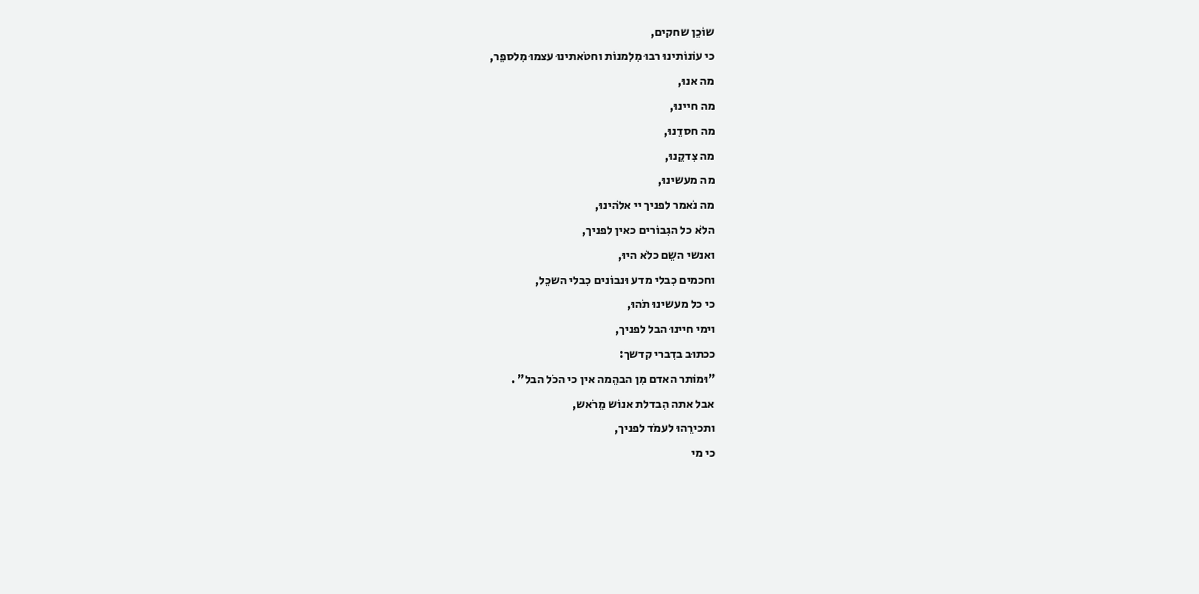שוֹכֵן שחקים,
כי עוֹנוֹתינוּ רבוּ מִלִמנוֹת וחטֹאתינוּ עצמוּ מִלספֵר,
מה אנוּ,
מה חיינוּ,
מה חסדֵנוּ,
מה צִדקֵנוּ,
מה מעשינוּ,
מה נֹאמר לפניך יי אלֹהינוּ,
הלֹא כל הגִבוֹרים כאין לפניך,
ואנשי השֵם כלֹא היוּ,
וחכמים כִבלי מדע וּנבוֹנים כִבלי השכֵל,
כי כל מעשינוּ תֹהוּ,
וימי חיינוּ הבל לפניך,
ככתוּב בדִברי קדשך:
"וּמוֹתר האדם מִן הבהֵמה אין כי הכֹל הבל" .
אבל אתה הִבדלת אנוֹש מֵרֹאש,
ותכירֵהוּ לעמֹד לפניך,
כי מי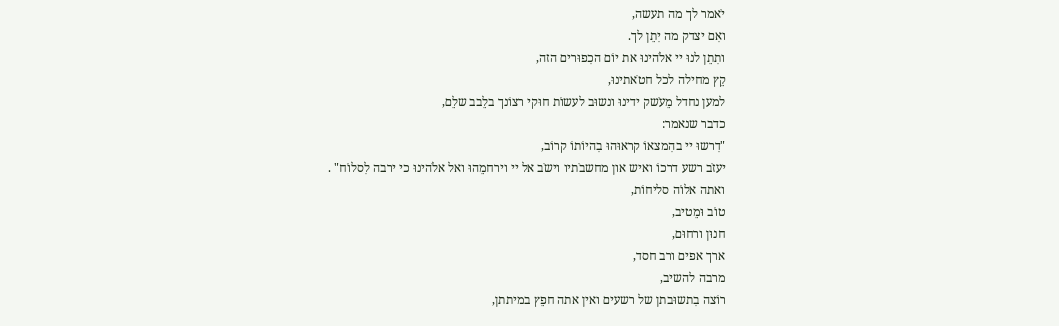יֹאמר לך מה תעשה,
ואִם יצדק מה יִתֵן לך.
ותִתֵן לנוּ יי אלֹהינוּ את יוֹם הכִפוּרים הזה,
קֵץ מחילה לכל חטֹאתינוּ,
למען נחדל מֵעֹשק ידינוּ ונשוּב לעשוֹת חוּקי רצוֹנך בלֵבב שלֵם,
כדבר שנאמר:
"דִרשוּ יי בהִמצאוֹ קראוּהוּ בִהיוֹתוֹ קרוֹב,
יעזֹב רשע דרכוֹ ואיש און מחשבֹתיו וישֹב אל יי וירחמֵהוּ ואל אלֹהינוּ כי ירבה לִסלוֹח" .
ואתה אלוֹה סליחוֹת,
טוֹב וּמֵטיב,
חנוּן ורחוּם,
ארך אפים ורב חסד,
מרבה להשיב,
רוֹצה בִתשוּבתן של רשעים ואין אתה חפֵץ במיתתן,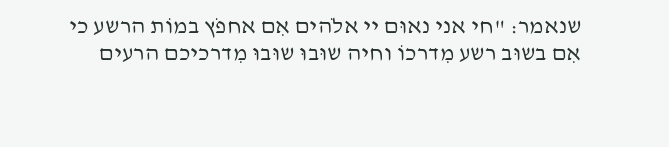שנאמר: "חי אני נאוּם יי אלֹהים אִם אחפֹץ במוֹת הרשע כי אִם בשוּב רשע מִדרכוֹ וחיה שוּבוּ שוּבוּ מִדרכיכם הרעים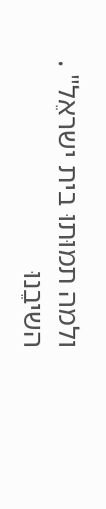ולמה תמוּתוּ בית ישראֵל" .
השיבֵנוּ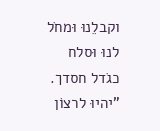וקבלֵנוּ וּמחֹל לנוּ וּסלח כגֹדל חסדך.
"יהיוּ לרצוֹן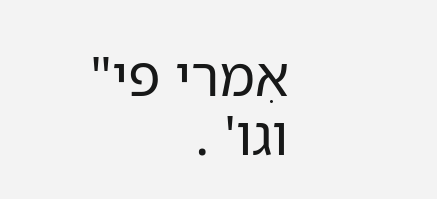אִמרי פי" וגו' .